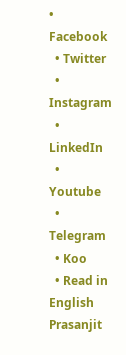• Facebook
  • Twitter
  • Instagram
  • LinkedIn
  • Youtube
  • Telegram
  • Koo
  • Read in English
Prasanjit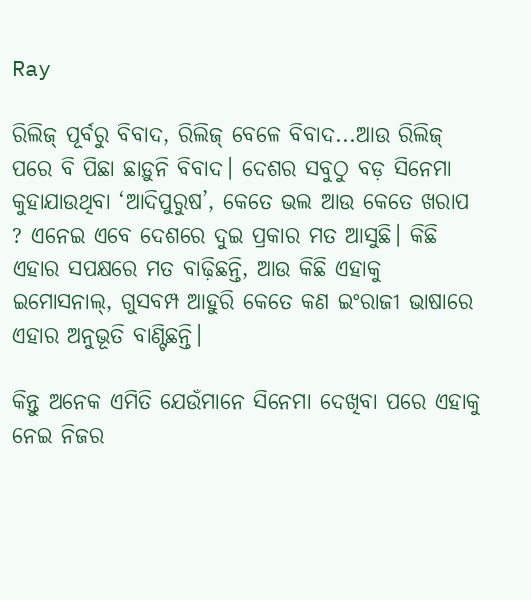Ray

ରିଲିଜ୍ ପୂର୍ବରୁ ବିବାଦ, ରିଲିଜ୍ ବେଳେ ବିବାଦ...ଆଉ ରିଲିଜ୍ ପରେ ବି ପିଛା ଛାଡ଼ୁନି ବିବାଦ। ଦେଶର ସବୁଠୁ ବଡ଼ ସିନେମା କୁହାଯାଉଥିବା ‘ଆଦିପୁରୁଷ’, କେତେ ଭଲ ଆଉ କେତେ ଖରାପ ? ଏନେଇ ଏବେ ଦେଶରେ ଦୁଇ ପ୍ରକାର ମତ ଆସୁଛି। କିଛି ଏହାର ସପକ୍ଷରେ ମତ ବାଢ଼ିଛନ୍ତି, ଆଉ କିଛି ଏହାକୁ ଇମୋସନାଲ୍‌, ଗୁସବମ୍ପ ଆହୁରି କେତେ କଣ ଇଂରାଜୀ ଭାଷାରେ ଏହାର ଅନୁଭୂତି ବାଣ୍ଟିଛନ୍ତି।

କିନ୍ତୁ ଅନେକ ଏମିତି ଯେଉଁମାନେ ସିନେମା ଦେଖିବା ପରେ ଏହାକୁ ନେଇ ନିଜର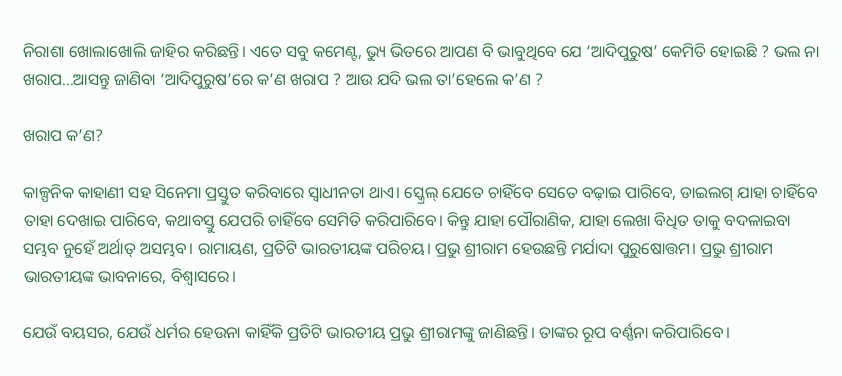ନିରାଶା ଖୋଲାଖୋଲି ଜାହିର କରିଛନ୍ତି। ଏତେ ସବୁ କମେଣ୍ଟ, ଭ୍ୟୁ ଭିତରେ ଆପଣ ବି ଭାବୁଥିବେ ଯେ ‘ଆଦିପୁରୁଷ’ କେମିତି ହୋଇଛି ? ଭଲ ନା ଖରାପ...ଆସନ୍ତୁ ଜାଣିବା ‘ଆଦିପୁରୁଷ’ରେ କ’ଣ ଖରାପ ? ଆଉ ଯଦି ଭଲ ତା’ହେଲେ କ’ଣ ?

ଖରାପ କ’ଣ?

କାଳ୍ପନିକ କାହାଣୀ ସହ ସିନେମା ପ୍ରସ୍ତୁତ କରିବାରେ ସ୍ୱାଧୀନତା ଥାଏ। ସ୍କ୍ରେଲ୍ ଯେତେ ଚାହିଁବେ ସେତେ ବଢ଼ାଇ ପାରିବେ, ଡାଇଲଗ୍ ଯାହା ଚାହିଁବେ ତାହା ଦେଖାଇ ପାରିବେ, କଥାବସ୍ତୁ ଯେପରି ଚାହିଁବେ ସେମିତି କରିପାରିବେ। କିନ୍ତୁ ଯାହା ପୌରାଣିକ, ଯାହା ଲେଖା ବିଧିତ ତାକୁ ବଦଳାଇବା ସମ୍ଭବ ନୁହେଁ ଅର୍ଥାତ୍‌ ଅସମ୍ଭବ। ରାମାୟଣ, ପ୍ରତିଟି ଭାରତୀୟଙ୍କ ପରିଚୟ। ପ୍ରଭୁ ଶ୍ରୀରାମ ହେଉଛନ୍ତି ମର୍ଯାଦା ପୁରୁଷୋତ୍ତମ। ପ୍ରଭୁ ଶ୍ରୀରାମ ଭାରତୀୟଙ୍କ ଭାବନାରେ, ବିଶ୍ୱାସରେ।

ଯେଉଁ ବୟସର, ଯେଉଁ ଧର୍ମର ହେଉନା କାହିଁକି ପ୍ରତିଟି ଭାରତୀୟ ପ୍ରଭୁ ଶ୍ରୀରାମଙ୍କୁ ଜାଣିଛନ୍ତି। ତାଙ୍କର ରୂପ ବର୍ଣ୍ଣନା କରିପାରିବେ।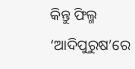କିନ୍ତୁ ଫିଲ୍ମ ‘ଆଦିପୁରୁଷ’ରେ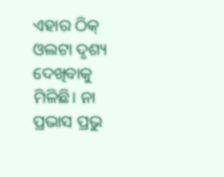ଏହାର ଠିକ୍‌ ଓଲଟା ଦୃଶ୍ୟ ଦେଖିବାକୁ ମିଳିଛି। ନା ପ୍ରଭାସ ପ୍ରଭୁ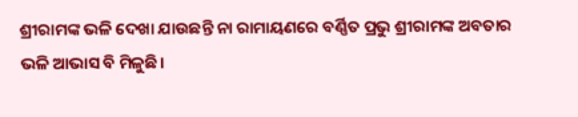ଶ୍ରୀରାମଙ୍କ ଭଳି ଦେଖା ଯାଉଛନ୍ତି ନା ରାମାୟଣରେ ବର୍ଣ୍ଣିତ ପ୍ରଭୁ ଶ୍ରୀରାମଙ୍କ ଅବତାର ଭଳି ଆଭାସ ବି ମିଳୁଛି।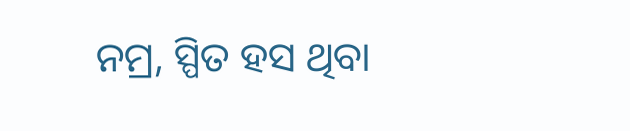ନମ୍ର, ସ୍ପିତ ହସ ଥିବା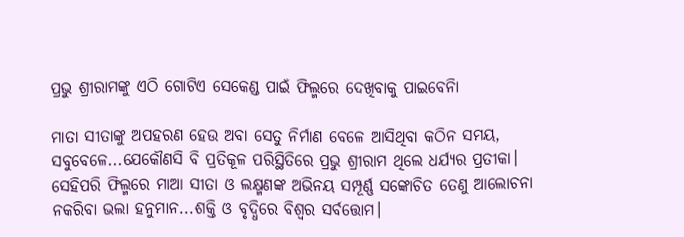ପ୍ରଭୁ ଶ୍ରୀରାମଙ୍କୁ ଏଠି ଗୋଟିଏ ସେକେଣ୍ଡ ପାଇଁ ଫିଲ୍ମରେ ଦେଖିବାକୁ ପାଇବେନିା

ମାତା ସୀତାଙ୍କୁ ଅପହରଣ ହେଉ ଅବା ସେତୁ ନିର୍ମାଣ ବେଳେ ଆସିଥିବା କଠିନ ସମୟ, ସବୁବେଳେ...ଯେକୌଣସି ବି ପ୍ରତିକୂଳ ପରିସ୍ଥିତିରେ ପ୍ରଭୁ ଶ୍ରୀରାମ ଥିଲେ ଧର୍ଯ୍ୟର ପ୍ରତୀକା। ସେହିପରି ଫିଲ୍ମରେ ମାଆ ସୀତା ଓ ଲକ୍ଷ୍ମଣଙ୍କ ଅଭିନୟ ସମ୍ପୂର୍ଣ୍ଣ ସଙ୍କୋଚିତ ତେଣୁ ଆଲୋଚନା ନକରିବା ଭଲା ହନୁମାନ...ଶକ୍ତି ଓ ବୃଦ୍ଧିରେ ବିଶ୍ୱର ସର୍ବତ୍ତୋମ।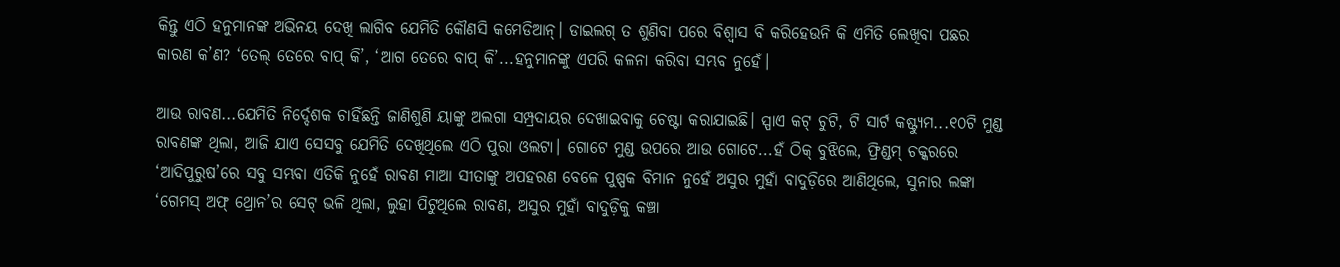କିନ୍ତୁ ଏଠି ହନୁମାନଙ୍କ ଅଭିନୟ ଦେଖି ଲାଗିବ ଯେମିତି କୌଣସି କମେଡିଆନ୍। ଡାଇଲଗ୍ ତ ଶୁଣିବା ପରେ ବିଶ୍ୱାସ ବି କରିହେଉନି କି ଏମିତି ଲେଖିବା ପଛର କାରଣ କ’ଣ? ‘ତେଲ୍ ତେରେ ବାପ୍ କି’, ‘ଆଗ ତେରେ ବାପ୍ କି’...ହନୁମାନଙ୍କୁ ଏପରି କଳନା କରିବା ସମ୍ଭବ ନୁହେଁ।

ଆଉ ରାବଣ...ଯେମିତି ନିର୍ଦ୍ଦେଶକ ଚାହିଁଛନ୍ତି ଜାଣିଶୁଣି ୟାଙ୍କୁ ଅଲଗା ସମ୍ପ୍ରଦାୟର ଦେଖାଇବାକୁ ଚେଷ୍ଟା କରାଯାଇଛି। ସ୍ପାଏ କଟ୍ ଚୁଟି, ଟି ସାର୍ଟ କଷ୍ଟ୍ୟୁମ...୧୦ଟି ମୁଣ୍ଡ ରାବଣଙ୍କ ଥିଲା, ଆଜି ଯାଏ ସେସବୁ ଯେମିତି ଦେଖିଥିଲେ ଏଠି ପୁରା ଓଲଟା। ଗୋଟେ ମୁଣ୍ଡ ଉପରେ ଆଉ ଗୋଟେ...ହଁ ଠିକ୍ ବୁଝିଲେ, ଫ୍ରିଣ୍ଡମ୍ ଚକ୍କରରେ ‘ଆଦିପୁରୁଷ’ରେ ସବୁ ସମ୍ଭବା ଏତିକି ନୁହେଁ ରାବଣ ମାଆ ସୀତାଙ୍କୁ ଅପହରଣ ବେଳେ ପୁଷ୍ପକ ବିମାନ ନୁହେଁ ଅସୁର ମୁହାଁ ବାଦୁଡ଼ିରେ ଆଣିଥିଲେ, ସୁନାର ଲଙ୍କା ‘ଗେମସ୍ ଅଫ୍ ଥ୍ରୋନ’ର ସେଟ୍ ଭଳି ଥିଲା, ଲୁହା ପିଟୁଥିଲେ ରାବଣ, ଅସୁର ମୁହାଁ ବାଦୁଡ଼ିକୁ କଞ୍ଚା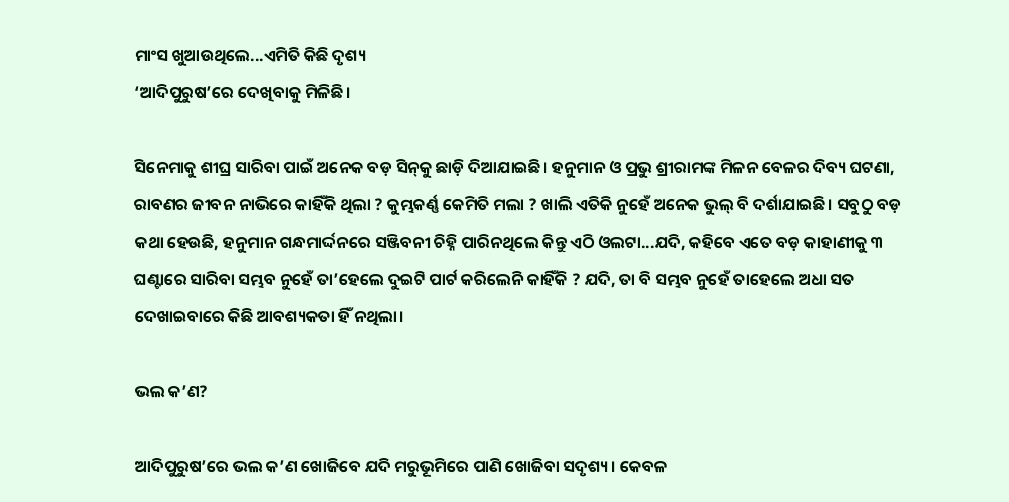ମାଂସ ଖୁଆଉଥିଲେ...ଏମିତି କିଛି ଦୃଶ୍ୟ
‘ଆଦିପୁରୁଷ’ରେ ଦେଖିବାକୁ ମିଳିଛି।

ସିନେମାକୁ ଶୀଘ୍ର ସାରିବା ପାଇଁ ଅନେକ ବଡ଼ ସିନ୍‌କୁ ଛାଡ଼ି ଦିଆଯାଇଛି। ହନୁମାନ ଓ ପ୍ରଭୁ ଶ୍ରୀରାମଙ୍କ ମିଳନ ବେଳର ଦିବ୍ୟ ଘଟଣା, ରାବଣର ଜୀବନ ନାଭିରେ କାହିଁକି ଥିଲା ? କୁମ୍ଭକର୍ଣ୍ଣ କେମିତି ମଲା ? ଖାଲି ଏତିକି ନୁହେଁ ଅନେକ ଭୁଲ୍‌ ବି ଦର୍ଶାଯାଇଛି। ସବୁଠୁ ବଡ଼ କଥା ହେଉଛି, ହନୁମାନ ଗନ୍ଧମାର୍ଦ୍ଦନରେ ସଞ୍ଜିବନୀ ଚିହ୍ନି ପାରିନଥିଲେ କିନ୍ତୁ ଏଠି ଓଲଟା...ଯଦି, କହିବେ ଏତେ ବଡ଼ କାହାଣୀକୁ ୩ ଘଣ୍ଟାରେ ସାରିବା ସମ୍ଭବ ନୁହେଁ ତା’ହେଲେ ଦୁଇଟି ପାର୍ଟ କରିଲେନି କାହିଁକି ? ଯଦି, ତା ବି ସମ୍ଭବ ନୁହେଁ ତାହେଲେ ଅଧା ସତ ଦେଖାଇବାରେ କିଛି ଆବଶ୍ୟକତା ହିଁ ନଥିଲା।

ଭଲ କ’ଣ?

ଆଦିପୁରୁଷ’ରେ ଭଲ କ’ଣ ଖୋଜିବେ ଯଦି ମରୁଭୂମିରେ ପାଣି ଖୋଜିବା ସଦୃଶ୍ୟ। କେବଳ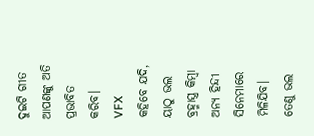ଦୁଇଟି ଗୀତ ଆପଣଙ୍କୁ ଅତି ପ୍ରଭାବିତ କରିବ। VFX କହିବେ ଯଦି, ୟାଠୁ ଭଲ ବ୍ରହ୍ମାସ୍ତ୍ର କିମ୍ବା ଅନ୍ୟ ହିନ୍ଦୀ ସିନେମାରେ ମିଳିଯିବ। ତେଣୁ ଭଲ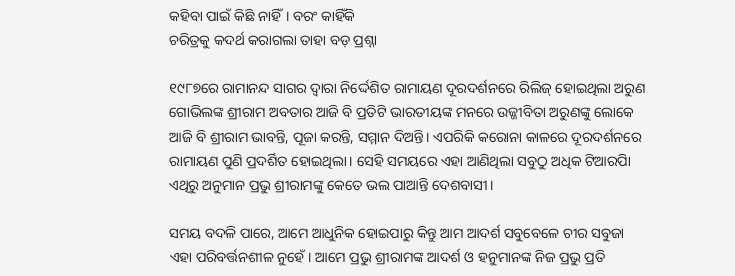କହିବା ପାଇଁ କିଛି ନାହିଁ। ବରଂ କାହିଁକି
ଚରିତ୍ରକୁ କଦର୍ଥ କରାଗଲା ତାହା ବଡ଼ ପ୍ରଶ୍ନା

୧୯୮୭ରେ ରାମାନନ୍ଦ ସାଗର ଦ୍ୱାରା ନିର୍ଦ୍ଦେଶିତ ରାମାୟଣ ଦୂରଦର୍ଶନରେ ରିଲିଜ୍ ହୋଇଥିଲା ଅରୁଣ ଗୋଭିଲଙ୍କ ଶ୍ରୀରାମ ଅବତାର ଆଜି ବି ପ୍ରତିଟି ଭାରତୀୟଙ୍କ ମନରେ ଉଜ୍ଜୀବିତା ଅରୁଣଙ୍କୁ ଲୋକେ ଆଜି ବି ଶ୍ରୀରାମ ଭାବନ୍ତି, ପୂଜା କରନ୍ତି, ସମ୍ମାନ ଦିଅନ୍ତି। ଏପରିକି କରୋନା କାଳରେ ଦୂରଦର୍ଶନରେ ରାମାୟଣ ପୁଣି ପ୍ରଦର୍ଶିତ ହୋଇଥିଲା। ସେହି ସମୟରେ ଏହା ଆଣିଥିଲା ସବୁଠୁ ଅଧିକ ଟିଆରପିା ଏଥିରୁ ଅନୁମାନ ପ୍ରଭୁ ଶ୍ରୀରାମଙ୍କୁ କେତେ ଭଲ ପାଆନ୍ତି ଦେଶବାସୀ।

ସମୟ ବଦଳି ପାରେ, ଆମେ ଆଧୁନିକ ହୋଇପାରୁ କିନ୍ତୁ ଆମ ଆଦର୍ଶ ସବୁବେଳେ ଚୀର ସବୁଜା ଏହା ପରିବର୍ତ୍ତନଶୀଳ ନୁହେଁ। ଆମେ ପ୍ରଭୁ ଶ୍ରୀରାମଙ୍କ ଆଦର୍ଶ ଓ ହନୁମାନଙ୍କ ନିଜ ପ୍ରଭୁ ପ୍ରତି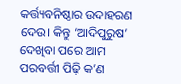କର୍ତ୍ତ୍ୟବନିଷ୍ଠାର ଉଦାହରଣ ଦେଉ। କିନ୍ତୁ ‘ଆଦିପୁରୁଷ’ ଦେଖିବା ପରେ ଆମ ପରବର୍ତ୍ତୀ ପିଢ଼ି କ’ଣ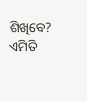ଶିଖିବେ? ଏମିତି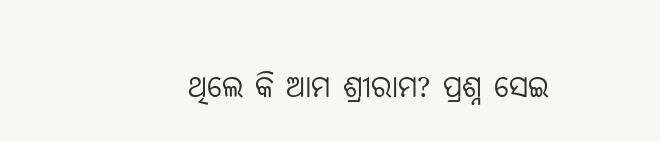ଥିଲେ କି ଆମ ଶ୍ରୀରାମ? ପ୍ରଶ୍ନ ସେଇ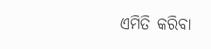ଏମିତି କରିବା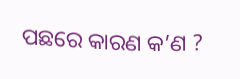ପଛରେ କାରଣ କ’ଣ ?